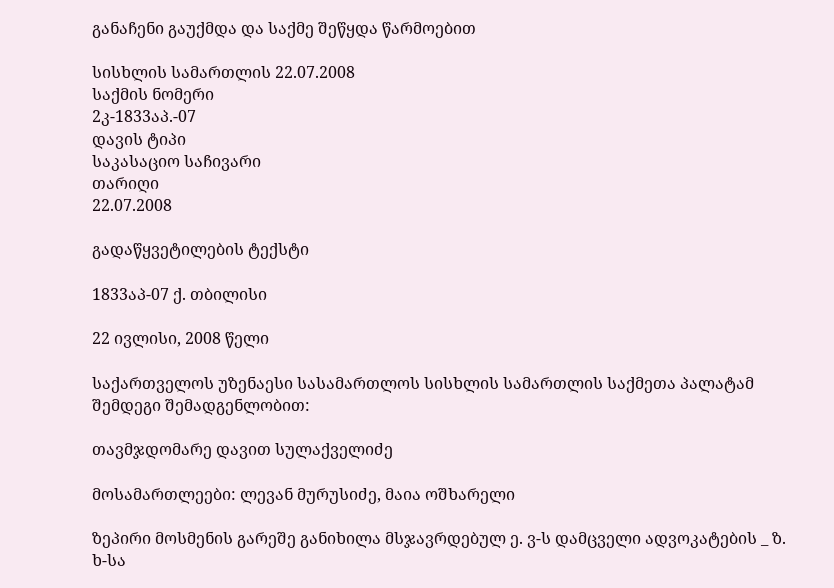განაჩენი გაუქმდა და საქმე შეწყდა წარმოებით

სისხლის სამართლის 22.07.2008
საქმის ნომერი
2კ-1833აპ.-07
დავის ტიპი
საკასაციო საჩივარი
თარიღი
22.07.2008

გადაწყვეტილების ტექსტი

1833აპ-07 ქ. თბილისი

22 ივლისი, 2008 წელი

საქართველოს უზენაესი სასამართლოს სისხლის სამართლის საქმეთა პალატამ შემდეგი შემადგენლობით:

თავმჯდომარე დავით სულაქველიძე

მოსამართლეები: ლევან მურუსიძე, მაია ოშხარელი

ზეპირი მოსმენის გარეშე განიხილა მსჯავრდებულ ე. ვ-ს დამცველი ადვოკატების _ ზ. ხ-სა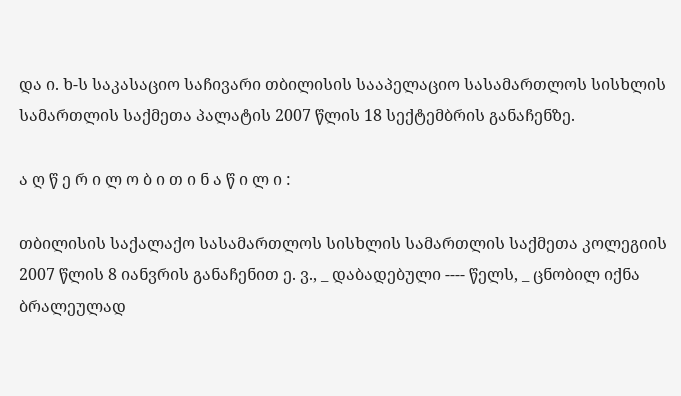და ი. ხ-ს საკასაციო საჩივარი თბილისის სააპელაციო სასამართლოს სისხლის სამართლის საქმეთა პალატის 2007 წლის 18 სექტემბრის განაჩენზე.

ა ღ წ ე რ ი ლ ო ბ ი თ ი ნ ა წ ი ლ ი :

თბილისის საქალაქო სასამართლოს სისხლის სამართლის საქმეთა კოლეგიის 2007 წლის 8 იანვრის განაჩენით ე. ვ., _ დაბადებული ---- წელს, _ ცნობილ იქნა ბრალეულად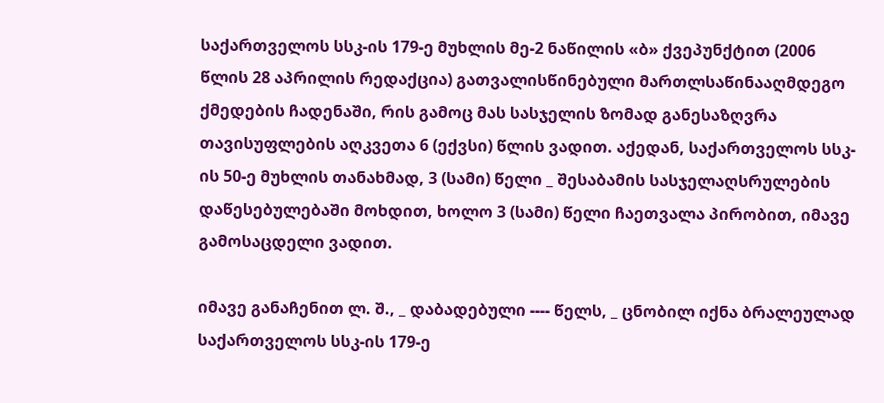საქართველოს სსკ-ის 179-ე მუხლის მე-2 ნაწილის «ბ» ქვეპუნქტით (2006 წლის 28 აპრილის რედაქცია) გათვალისწინებული მართლსაწინააღმდეგო ქმედების ჩადენაში, რის გამოც მას სასჯელის ზომად განესაზღვრა თავისუფლების აღკვეთა 6 (ექვსი) წლის ვადით. აქედან, საქართველოს სსკ-ის 50-ე მუხლის თანახმად, 3 (სამი) წელი _ შესაბამის სასჯელაღსრულების დაწესებულებაში მოხდით, ხოლო 3 (სამი) წელი ჩაეთვალა პირობით, იმავე გამოსაცდელი ვადით.

იმავე განაჩენით ლ. შ., _ დაბადებული ---- წელს, _ ცნობილ იქნა ბრალეულად საქართველოს სსკ-ის 179-ე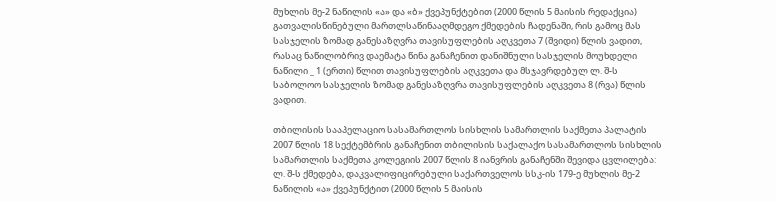მუხლის მე-2 ნაწილის «ა» და «ბ» ქვეპუნქტებით (2000 წლის 5 მაისის რედაქცია) გათვალისწინებული მართლსაწინააღმდეგო ქმედების ჩადენაში, რის გამოც მას სასჯელის ზომად განესაზღვრა თავისუფლების აღკვეთა 7 (შვიდი) წლის ვადით, რასაც ნაწილობრივ დაემატა წინა განაჩენით დანიშნული სასჯელის მოუხდელი ნაწილი _ 1 (ერთი) წლით თავისუფლების აღკვეთა და მსჯავრდებულ ლ. შ-ს საბოლოო სასჯელის ზომად განესაზღვრა თავისუფლების აღკვეთა 8 (რვა) წლის ვადით.

თბილისის სააპელაციო სასამართლოს სისხლის სამართლის საქმეთა პალატის 2007 წლის 18 სექტემბრის განაჩენით თბილისის საქალაქო სასამართლოს სისხლის სამართლის საქმეთა კოლეგიის 2007 წლის 8 იანვრის განაჩენში შევიდა ცვლილება: ლ. შ-ს ქმედება, დაკვალიფიცირებული საქართველოს სსკ-ის 179-ე მუხლის მე-2 ნაწილის «ა» ქვეპუნქტით (2000 წლის 5 მაისის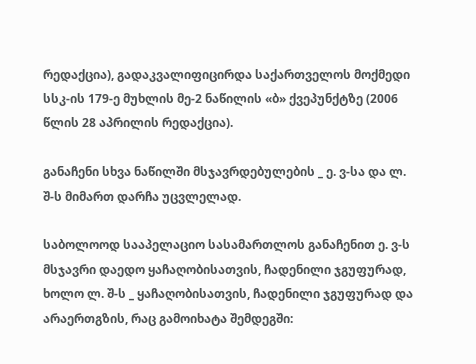რედაქცია), გადაკვალიფიცირდა საქართველოს მოქმედი სსკ-ის 179-ე მუხლის მე-2 ნაწილის «ბ» ქვეპუნქტზე (2006 წლის 28 აპრილის რედაქცია).

განაჩენი სხვა ნაწილში მსჯავრდებულების _ ე. ვ-სა და ლ. შ-ს მიმართ დარჩა უცვლელად.

საბოლოოდ სააპელაციო სასამართლოს განაჩენით ე. ვ-ს მსჯავრი დაედო ყაჩაღობისათვის, ჩადენილი ჯგუფურად, ხოლო ლ. შ-ს _ ყაჩაღობისათვის, ჩადენილი ჯგუფურად და არაერთგზის, რაც გამოიხატა შემდეგში: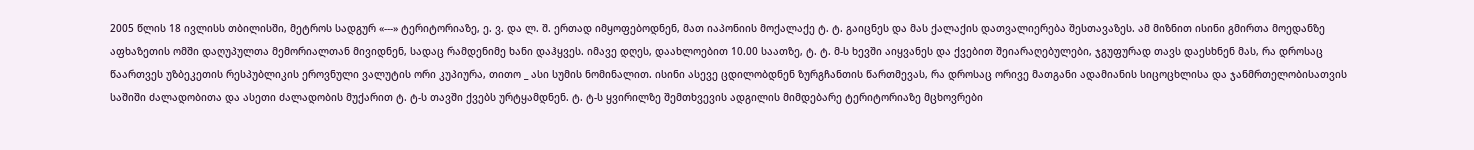2005 წლის 18 ივლისს თბილისში, მეტროს სადგურ «---» ტერიტორიაზე, ე. ვ. და ლ. შ. ერთად იმყოფებოდნენ, მათ იაპონიის მოქალაქე ტ. ტ. გაიცნეს და მას ქალაქის დათვალიერება შესთავაზეს. ამ მიზნით ისინი გმირთა მოედანზე აფხაზეთის ომში დაღუპულთა მემორიალთან მივიდნენ, სადაც რამდენიმე ხანი დაჰყვეს. იმავე დღეს, დაახლოებით 10.00 საათზე, ტ. ტ. მ-ს ხევში აიყვანეს და ქვებით შეიარაღებულები, ჯგუფურად თავს დაესხნენ მას, რა დროსაც წაართვეს უზბეკეთის რესპუბლიკის ეროვნული ვალუტის ორი კუპიურა, თითო _ ასი სუმის ნომინალით. ისინი ასევე ცდილობდნენ ზურგჩანთის წართმევას, რა დროსაც ორივე მათგანი ადამიანის სიცოცხლისა და ჯანმრთელობისათვის საშიში ძალადობითა და ასეთი ძალადობის მუქარით ტ. ტ-ს თავში ქვებს ურტყამდნენ. ტ. ტ-ს ყვირილზე შემთხვევის ადგილის მიმდებარე ტერიტორიაზე მცხოვრები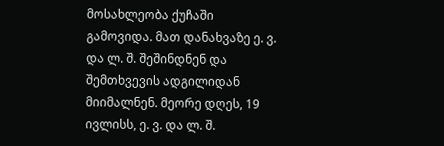მოსახლეობა ქუჩაში გამოვიდა. მათ დანახვაზე ე. ვ. და ლ. შ. შეშინდნენ და შემთხვევის ადგილიდან მიიმალნენ. მეორე დღეს, 19 ივლისს, ე. ვ. და ლ. შ.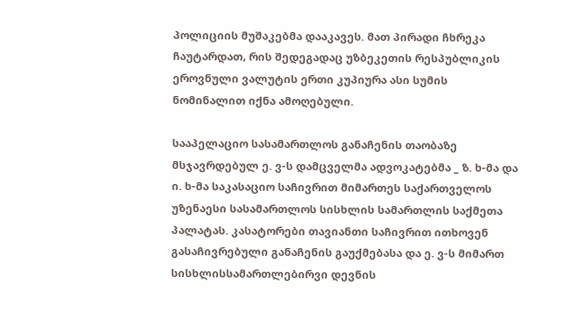პოლიციის მუშაკებმა დააკავეს. მათ პირადი ჩხრეკა ჩაუტარდათ, რის შედეგადაც უზბეკეთის რესპუბლიკის ეროვნული ვალუტის ერთი კუპიურა ასი სუმის ნომინალით იქნა ამოღებული.

სააპელაციო სასამართლოს განაჩენის თაობაზე მსჯავრდებულ ე. ვ-ს დამცველმა ადვოკატებმა _ ზ. ხ-მა და ი. ხ-მა საკასაციო საჩივრით მიმართეს საქართველოს უზენაესი სასამართლოს სისხლის სამართლის საქმეთა პალატას. კასატორები თავიანთი საჩივრით ითხოვენ გასაჩივრებული განაჩენის გაუქმებასა და ე. ვ-ს მიმართ სისხლისსამართლებირვი დევნის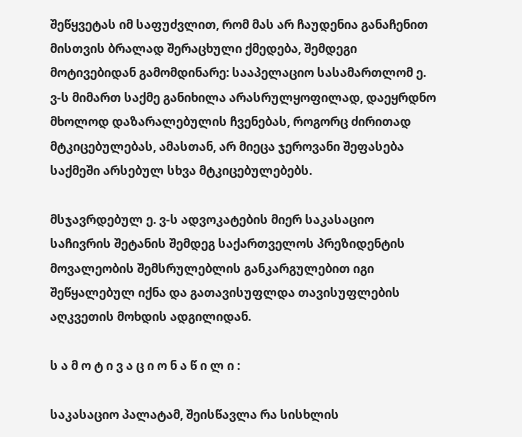შეწყვეტას იმ საფუძვლით, რომ მას არ ჩაუდენია განაჩენით მისთვის ბრალად შერაცხული ქმედება, შემდეგი მოტივებიდან გამომდინარე: სააპელაციო სასამართლომ ე. ვ-ს მიმართ საქმე განიხილა არასრულყოფილად, დაეყრდნო მხოლოდ დაზარალებულის ჩვენებას, როგორც ძირითად მტკიცებულებას, ამასთან, არ მიეცა ჯეროვანი შეფასება საქმეში არსებულ სხვა მტკიცებულებებს.

მსჯავრდებულ ე. ვ-ს ადვოკატების მიერ საკასაციო საჩივრის შეტანის შემდეგ საქართველოს პრეზიდენტის მოვალეობის შემსრულებლის განკარგულებით იგი შეწყალებულ იქნა და გათავისუფლდა თავისუფლების აღკვეთის მოხდის ადგილიდან.

ს ა მ ო ტ ი ვ ა ც ი ო ნ ა წ ი ლ ი :

საკასაციო პალატამ, შეისწავლა რა სისხლის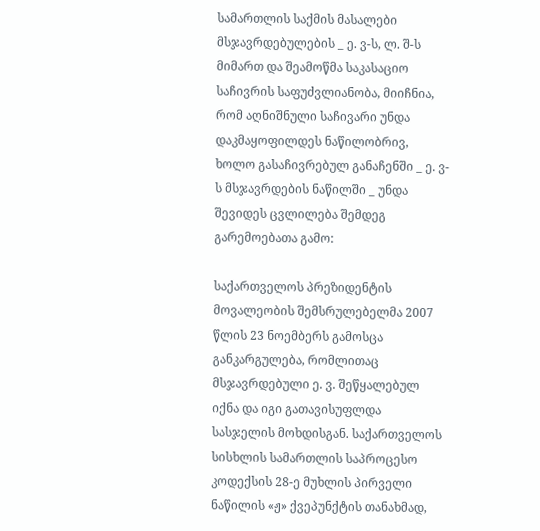სამართლის საქმის მასალები მსჯავრდებულების _ ე. ვ-ს, ლ. შ-ს მიმართ და შეამოწმა საკასაციო საჩივრის საფუძვლიანობა, მიიჩნია, რომ აღნიშნული საჩივარი უნდა დაკმაყოფილდეს ნაწილობრივ, ხოლო გასაჩივრებულ განაჩენში _ ე. ვ-ს მსჯავრდების ნაწილში _ უნდა შევიდეს ცვლილება შემდეგ გარემოებათა გამო:

საქართველოს პრეზიდენტის მოვალეობის შემსრულებელმა 2007 წლის 23 ნოემბერს გამოსცა განკარგულება, რომლითაც მსჯავრდებული ე. ვ. შეწყალებულ იქნა და იგი გათავისუფლდა სასჯელის მოხდისგან. საქართველოს სისხლის სამართლის საპროცესო კოდექსის 28-ე მუხლის პირველი ნაწილის «ჟ» ქვეპუნქტის თანახმად,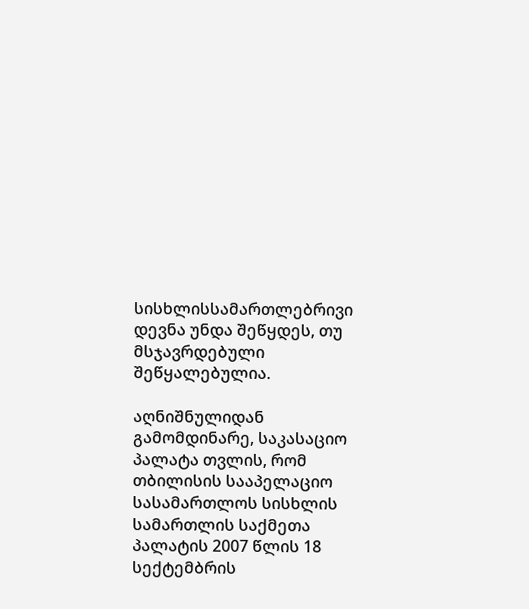სისხლისსამართლებრივი დევნა უნდა შეწყდეს, თუ მსჯავრდებული შეწყალებულია.

აღნიშნულიდან გამომდინარე, საკასაციო პალატა თვლის, რომ თბილისის სააპელაციო სასამართლოს სისხლის სამართლის საქმეთა პალატის 2007 წლის 18 სექტემბრის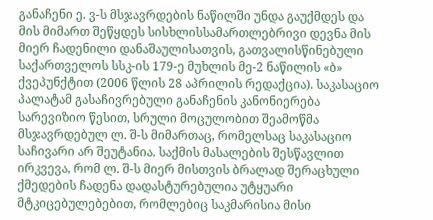განაჩენი ე. ვ-ს მსჯავრდების ნაწილში უნდა გაუქმდეს და მის მიმართ შეწყდეს სისხლისსამართლებრივი დევნა მის მიერ ჩადენილი დანაშაულისათვის, გათვალისწინებული საქართველოს სსკ-ის 179-ე მუხლის მე-2 ნაწილის «ბ» ქვეპუნქტით (2006 წლის 28 აპრილის რედაქცია). საკასაციო პალატამ გასაჩივრებული განაჩენის კანონიერება სარევიზიო წესით, სრული მოცულობით შეამოწმა მსჯავრდებულ ლ. შ-ს მიმართაც, რომელსაც საკასაციო საჩივარი არ შეუტანია. საქმის მასალების შესწავლით ირკვევა, რომ ლ. შ-ს მიერ მისთვის ბრალად შერაცხული ქმედების ჩადენა დადასტურებულია უტყუარი მტკიცებულებებით, რომლებიც საკმარისია მისი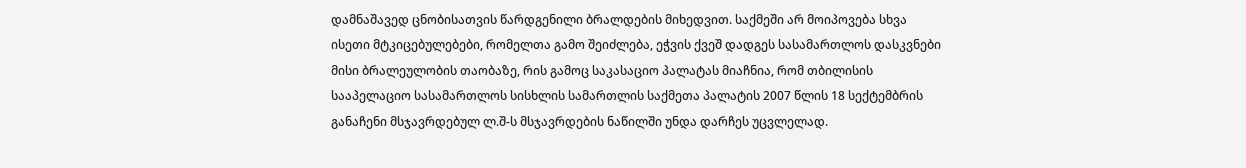დამნაშავედ ცნობისათვის წარდგენილი ბრალდების მიხედვით. საქმეში არ მოიპოვება სხვა ისეთი მტკიცებულებები, რომელთა გამო შეიძლება, ეჭვის ქვეშ დადგეს სასამართლოს დასკვნები მისი ბრალეულობის თაობაზე, რის გამოც საკასაციო პალატას მიაჩნია, რომ თბილისის სააპელაციო სასამართლოს სისხლის სამართლის საქმეთა პალატის 2007 წლის 18 სექტემბრის განაჩენი მსჯავრდებულ ლ.შ-ს მსჯავრდების ნაწილში უნდა დარჩეს უცვლელად.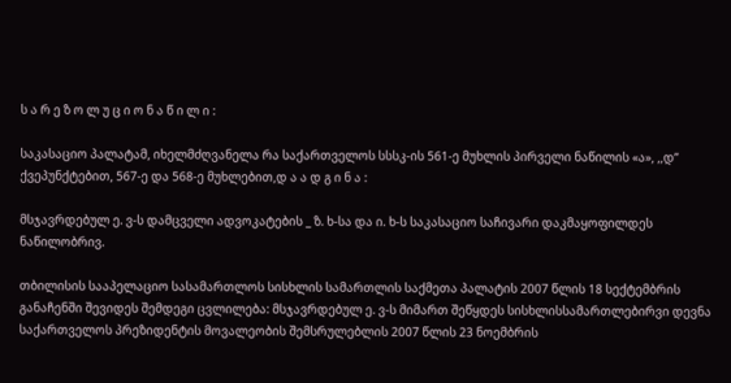ს ა რ ე ზ ო ლ უ ც ი ო ნ ა წ ი ლ ი :

საკასაციო პალატამ, იხელმძღვანელა რა საქართველოს სსსკ-ის 561-ე მუხლის პირველი ნაწილის «ა», ,,დ” ქვეპუნქტებით, 567-ე და 568-ე მუხლებით,დ ა ა დ გ ი ნ ა :

მსჯავრდებულ ე. ვ-ს დამცველი ადვოკატების _ ზ. ხ-სა და ი. ხ-ს საკასაციო საჩივარი დაკმაყოფილდეს ნაწილობრივ.

თბილისის სააპელაციო სასამართლოს სისხლის სამართლის საქმეთა პალატის 2007 წლის 18 სექტემბრის განაჩენში შევიდეს შემდეგი ცვლილება: მსჯავრდებულ ე. ვ-ს მიმართ შეწყდეს სისხლისსამართლებირვი დევნა საქართველოს პრეზიდენტის მოვალეობის შემსრულებლის 2007 წლის 23 ნოემბრის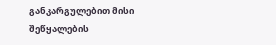განკარგულებით მისი შეწყალების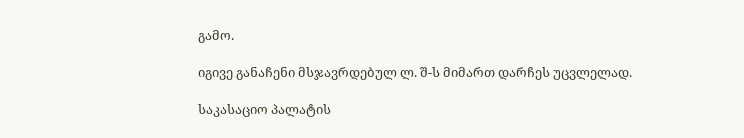გამო.

იგივე განაჩენი მსჯავრდებულ ლ. შ-ს მიმართ დარჩეს უცვლელად.

საკასაციო პალატის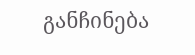განჩინება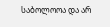საბოლოოა და არ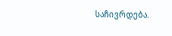საჩივრდება.